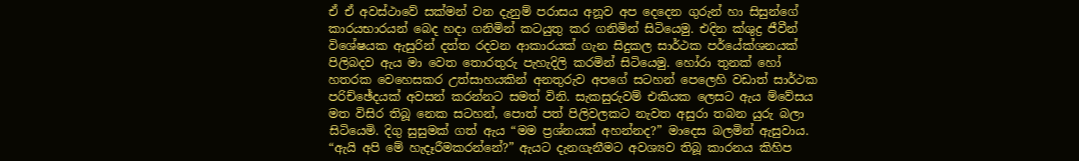ඒ ඒ අවස්ථාවේ සක්මන් වන දැනුම් පරාසය අනූව අප දෙදෙන ගුරුන් හා සිසුන්ගේ කාරයභාරයන් බෙද හදා ගනිමින් කටයුතු කර ගනිමින් සිටියෙමු. එදින ක්ශුද්‍ර ජීවීන් විශේෂයක ඇසුරින් දත්ත රදවන ආකාරයක් ගැන සිදුකල සාර්ථක පර්යේක්ශනයක් පිලිබදව ඇය මා වෙත තොරතුරු පැහැදිලි කරමින් සිටියෙමු. හෝරා තුනක් හෝ හතරක වෙහෙසකර උත්සාහයකින් අනතුරුව අපගේ සටහන් පෙලෙහි වඩාත් සාර්ථක පරිච්ඡේදයක් අවසන් කරන්නට සමත් විනි. සැකසුරුවම් එකියක ලෙසට ඇය ම්වේසය මත විසිර තිබූ නෙක සටහන්, පොත් පත් පිලිවලකට නැවත අසුරා තබන යුරු බලා සිටියෙමි. දිගු සුසුමක් ගත් ඇය “මම ප්‍රශ්නයක් අහන්නද?” මාදෙස බලමින් ඇසුවාය. “ඇයි අපි මේ හැදෑරීමකරන්නේ?” ඇයට දැනගැනීමට අවශ්‍යව තිබූ කාරනය කිහිප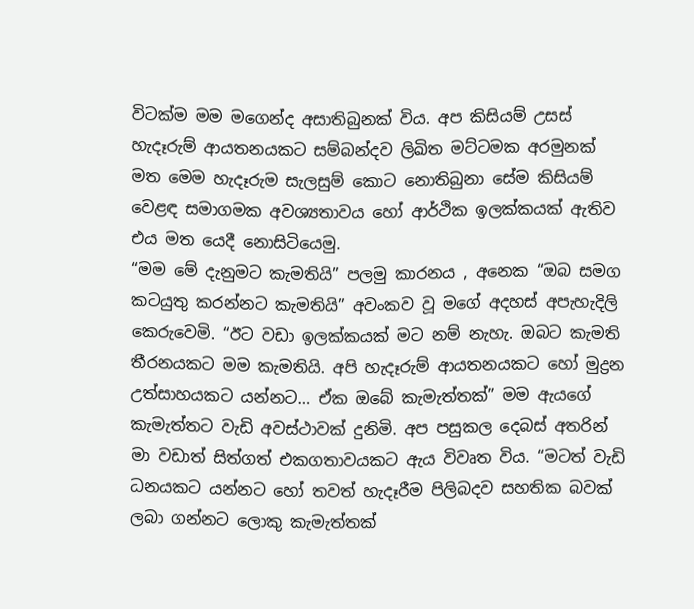විටක්ම මම මගෙන්ද අසාතිබුනක් විය. අප කිසියම් උසස් හැදෑරුම් ආයතනයකට සම්බන්දව ලිඛිත මට්ටමක අරමුනක් මත මෙම හැදෑරුම සැලසුම් කොට නොතිබුනා සේම කිසියම් වෙළඳ සමාගමක අවශ්‍යතාවය හෝ ආර්ථික ඉලක්කයක් ඇතිව එය මත යෙදී නොසිටියෙමු.
“මම මේ දැනුමට කැමතියි” පලමු කාරනය , අනෙක “ඔබ සමග කටයුතු කරන්නට කැමතියි” අවංකව වූ මගේ අදහස් අපැහැදිලි කෙරුවෙමි. “ඊට වඩා ඉලක්කයක් මට නම් නැහැ. ඔබට කැමති තීරනයකට මම කැමතියි. අපි හැදෑරුම් ආයතනයකට හෝ මුද්‍රන උත්සාහයකට යන්නට… ඒක ඔබේ කැමැත්තක්” මම ඇයගේ කැමැත්තට වැඩි අවස්ථාවක් දුනිමි. අප පසුකල දෙබස් අතරින් මා වඩාත් සිත්ගත් එකගතාවයකට ඇය විවෘත විය. “මටත් වැඩි ධනයකට යන්නට හෝ තවත් හැදෑරීම පිලිබදව සහතික බවක් ලබා ගන්නට ලොකු කැමැත්තක්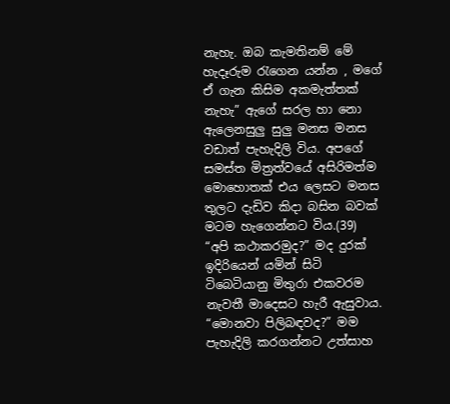නැහැ. ඔබ කැමතිනම් මේ හැදෑරුම ‍රැගෙන යන්න , මගේ ඒ ගැන කිසිම අකමැත්තක් නැහැ” ඇගේ සරල හා නො ඇලෙනසුලු සුලු මනස මනස වඩාත් පැහැදිලි විය. අපගේ සමස්ත මිත්‍රත්වයේ අසිරිමත්ම මොහොතක් එය ලෙසට මනස තුලට දැඩිව කිදා බසින බවක් මටම හැගෙන්නට විය.(39)
“අපි කථාකරමුද?” මද දුරක් ඉදිරියෙන් යමින් සිටි ටිබෙටියානු මිතුරා එකවරම නැවතී මාදෙසට හැරී ඇසුවාය. “මොනවා පිලිබඳවද?” මම පැහැදිලි කරගන්නට උත්සාහ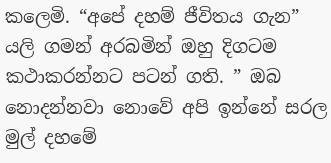කලෙමි. “අපේ දහම් ජීවිතය ගැන” යලි ගමන් අරබමින් ඔහු දිගටම කථාකරන්නට පටන් ගති. ” ඔබ නොදන්නවා නොවේ අපි ඉන්නේ සරල මුල් දහමේ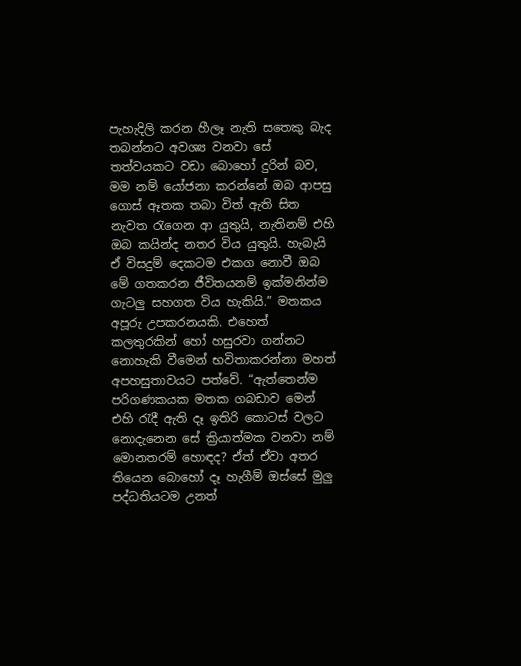පැහැදිලි කරන හීලෑ නැති සතෙකු බැද තබන්නට අවශ්‍ය වනවා සේ තත්වයකට වඩා බොහෝ දුරින් බව, මම නම් යෝජනා කරන්නේ ඔබ ආපසු ගොස් ඈතක තබා විත් ඇති සිත නැවත ‍රැගෙන ආ යුතුයි, නැතිනම් එහි ඔබ කයින්ද නතර විය යුතුයි. හැබැයි ඒ විසදුම් දෙකටම එකග නොවී ඔබ මේ ගතකරන ජීවිතයනම් ඉක්මනින්ම ගැටලු සහගත විය හැකියි.” මතකය අපූරු උපකරනයකි. එහෙත් කලතුරකින් හෝ හසුරවා ගන්නට නොහැකි වීමෙන් භවිතාකරන්නා මහත් අපහසුතාවයට පත්වේ. “ඇත්තෙන්ම පරිගණකයක මතක ගබඩාව මෙන් එහි ‍රැදී ඇති දෑ ඉතිරි කොටස් වලට නොදැනෙන සේ ක්‍රියාත්මක වනවා නම් මොනතරම් හොඳද? ඒත් ඒවා අතර තියෙන බොහෝ දෑ හැගීම් ඔස්සේ මුලු පද්ධතියටම උනත්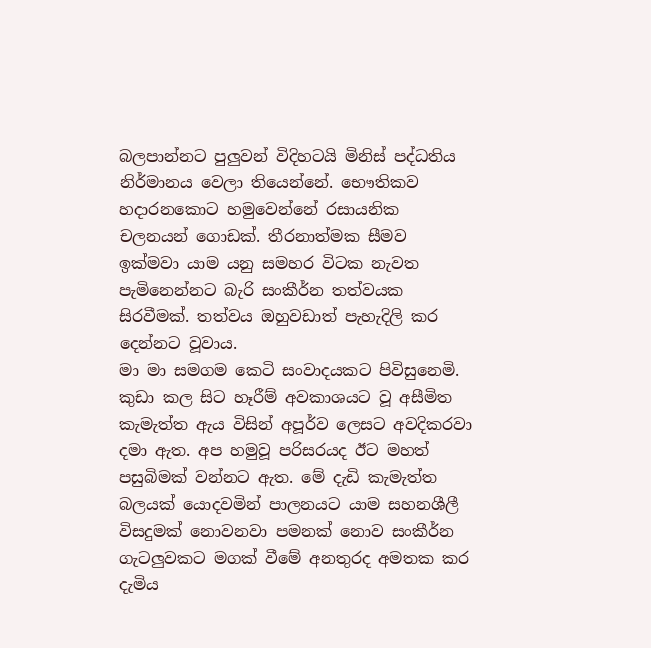බලපාන්නට පුලුවන් විදිහටයි මිනිස් පද්ධතිය නිර්මානය වෙලා තියෙන්නේ. භෞතිකව හදාරනකොට හමුවෙන්නේ රසායනික චලනයන් ගොඩක්. තීරනාත්මක සීමව ඉක්මවා යාම යනු සමහර විටක නැවත පැමිනෙන්නට බැරි සංකීර්න තත්වයක සිරවීමක්. තත්වය ඔහුවඩාත් පැහැදිලි කර දෙන්නට වූවාය.
මා මා සමගම කෙටි සංවාදයකට පිවිසුනෙමි. කුඩා කල සිට හෑරීම් අවකාශයට වූ අසීමිත කැමැත්ත ඇය විසින් අපූර්ව ලෙසට අවදිකරවා දමා ඇත. අප හමුවූ පරිසරයද ඊට මහත් පසුබිමක් වන්නට ඇත. මේ දැඩි කැමැත්ත බලයක් යොදවමින් පාලනයට යාම සහනශීලී විසදුමක් නොවනවා පමනක් නොව සංකීර්න ගැටලුවකට මගක් වීමේ අනතුරද අමතක කර දැමිය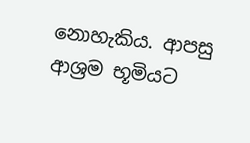නොහැකිය. ආපසු ආශ්‍රම භූමියට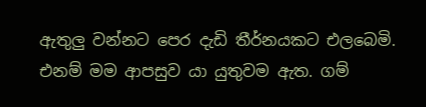ඇතුලු වන්නට පෙර දැඩි තීර්නයකට එලබෙමි. එනම් මම ආපසුව යා යුතුවම ඇත. ගම්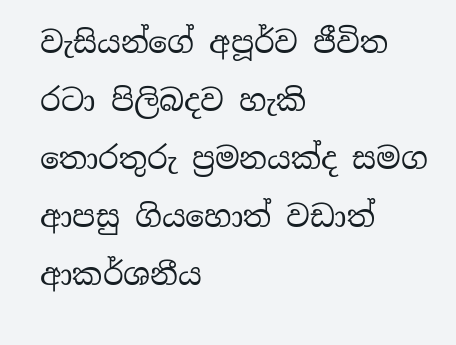වැසියන්ගේ අපූර්ව ජීවිත රටා පිලිබදව හැකි තොරතුරු ප්‍රමනයක්ද සමග ආපසු ගියහොත් වඩාත් ආකර්ශනීය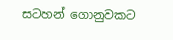සටහන් ගොනුවකට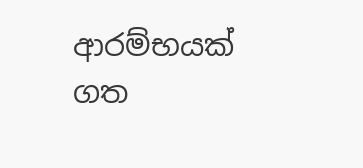ආරම්භයක් ගත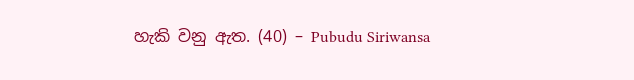හැකි වනු ඇත. (40) – Pubudu Siriwansa